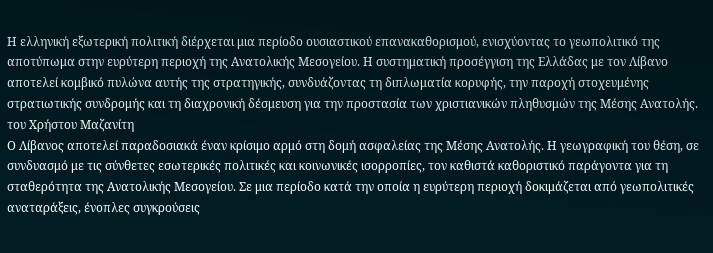Η ελληνική εξωτερική πολιτική διέρχεται μια περίοδο ουσιαστικού επανακαθορισμού, ενισχύοντας το γεωπολιτικό της αποτύπωμα στην ευρύτερη περιοχή της Ανατολικής Μεσογείου. Η συστηματική προσέγγιση της Ελλάδας με τον Λίβανο αποτελεί κομβικό πυλώνα αυτής της στρατηγικής, συνδυάζοντας τη διπλωματία κορυφής, την παροχή στοχευμένης στρατιωτικής συνδρομής και τη διαχρονική δέσμευση για την προστασία των χριστιανικών πληθυσμών της Μέσης Ανατολής.
του Χρήστου Μαζανίτη
Ο Λίβανος αποτελεί παραδοσιακά έναν κρίσιμο αρμό στη δομή ασφαλείας της Μέσης Ανατολής. Η γεωγραφική του θέση, σε συνδυασμό με τις σύνθετες εσωτερικές πολιτικές και κοινωνικές ισορροπίες, τον καθιστά καθοριστικό παράγοντα για τη σταθερότητα της Ανατολικής Μεσογείου. Σε μια περίοδο κατά την οποία η ευρύτερη περιοχή δοκιμάζεται από γεωπολιτικές αναταράξεις, ένοπλες συγκρούσεις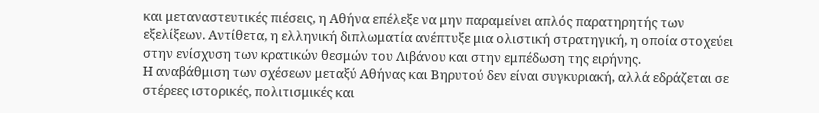και μεταναστευτικές πιέσεις, η Αθήνα επέλεξε να μην παραμείνει απλός παρατηρητής των εξελίξεων. Αντίθετα, η ελληνική διπλωματία ανέπτυξε μια ολιστική στρατηγική, η οποία στοχεύει στην ενίσχυση των κρατικών θεσμών του Λιβάνου και στην εμπέδωση της ειρήνης.
Η αναβάθμιση των σχέσεων μεταξύ Αθήνας και Βηρυτού δεν είναι συγκυριακή, αλλά εδράζεται σε στέρεες ιστορικές, πολιτισμικές και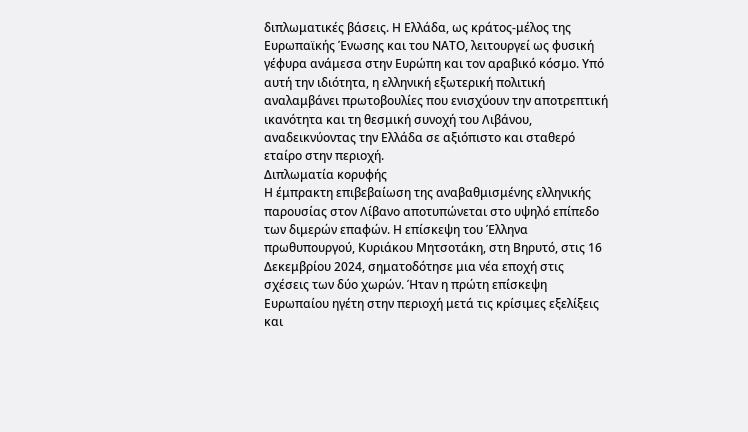διπλωματικές βάσεις. Η Ελλάδα, ως κράτος-μέλος της Ευρωπαϊκής Ένωσης και του ΝΑΤΟ, λειτουργεί ως φυσική γέφυρα ανάμεσα στην Ευρώπη και τον αραβικό κόσμο. Υπό αυτή την ιδιότητα, η ελληνική εξωτερική πολιτική αναλαμβάνει πρωτοβουλίες που ενισχύουν την αποτρεπτική ικανότητα και τη θεσμική συνοχή του Λιβάνου, αναδεικνύοντας την Ελλάδα σε αξιόπιστο και σταθερό εταίρο στην περιοχή.
Διπλωματία κορυφής
Η έμπρακτη επιβεβαίωση της αναβαθμισμένης ελληνικής παρουσίας στον Λίβανο αποτυπώνεται στο υψηλό επίπεδο των διμερών επαφών. Η επίσκεψη του Έλληνα πρωθυπουργού, Κυριάκου Μητσοτάκη, στη Βηρυτό, στις 16 Δεκεμβρίου 2024, σηματοδότησε μια νέα εποχή στις σχέσεις των δύο χωρών. Ήταν η πρώτη επίσκεψη Ευρωπαίου ηγέτη στην περιοχή μετά τις κρίσιμες εξελίξεις και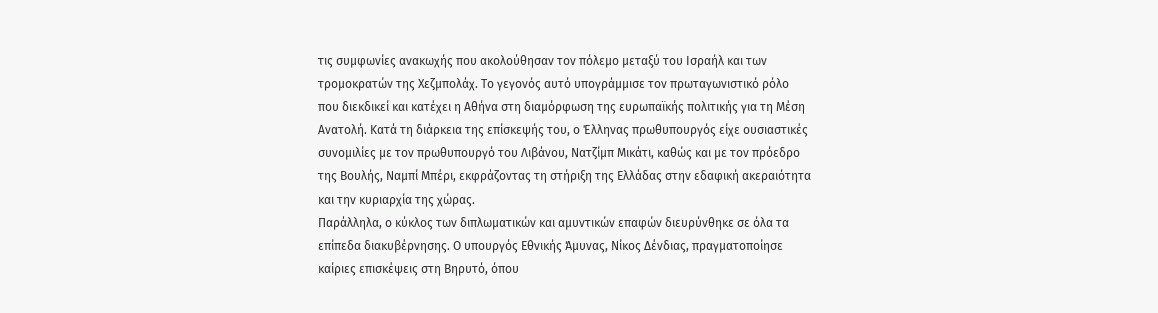τις συμφωνίες ανακωχής που ακολούθησαν τον πόλεμο μεταξύ του Ισραήλ και των τρομοκρατών της Χεζμπολάχ. Το γεγονός αυτό υπογράμμισε τον πρωταγωνιστικό ρόλο που διεκδικεί και κατέχει η Αθήνα στη διαμόρφωση της ευρωπαϊκής πολιτικής για τη Μέση Ανατολή. Κατά τη διάρκεια της επίσκεψής του, ο Έλληνας πρωθυπουργός είχε ουσιαστικές συνομιλίες με τον πρωθυπουργό του Λιβάνου, Νατζίμπ Μικάτι, καθώς και με τον πρόεδρο της Βουλής, Ναμπί Μπέρι, εκφράζοντας τη στήριξη της Ελλάδας στην εδαφική ακεραιότητα και την κυριαρχία της χώρας.
Παράλληλα, ο κύκλος των διπλωματικών και αμυντικών επαφών διευρύνθηκε σε όλα τα επίπεδα διακυβέρνησης. Ο υπουργός Εθνικής Άμυνας, Νίκος Δένδιας, πραγματοποίησε καίριες επισκέψεις στη Βηρυτό, όπου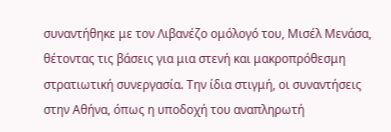συναντήθηκε με τον Λιβανέζο ομόλογό του, Μισέλ Μενάσα, θέτοντας τις βάσεις για μια στενή και μακροπρόθεσμη στρατιωτική συνεργασία. Την ίδια στιγμή, οι συναντήσεις στην Αθήνα, όπως η υποδοχή του αναπληρωτή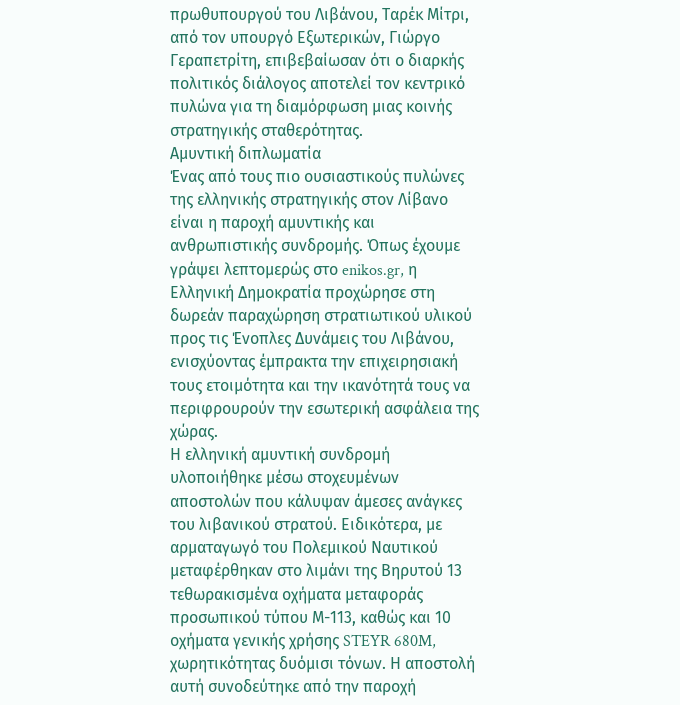πρωθυπουργού του Λιβάνου, Ταρέκ Μίτρι, από τον υπουργό Εξωτερικών, Γιώργο Γεραπετρίτη, επιβεβαίωσαν ότι ο διαρκής πολιτικός διάλογος αποτελεί τον κεντρικό πυλώνα για τη διαμόρφωση μιας κοινής στρατηγικής σταθερότητας.
Αμυντική διπλωματία
Ένας από τους πιο ουσιαστικούς πυλώνες της ελληνικής στρατηγικής στον Λίβανο είναι η παροχή αμυντικής και ανθρωπιστικής συνδρομής. Όπως έχουμε γράψει λεπτομερώς στο enikos.gr, η Ελληνική Δημοκρατία προχώρησε στη δωρεάν παραχώρηση στρατιωτικού υλικού προς τις Ένοπλες Δυνάμεις του Λιβάνου, ενισχύοντας έμπρακτα την επιχειρησιακή τους ετοιμότητα και την ικανότητά τους να περιφρουρούν την εσωτερική ασφάλεια της χώρας.
Η ελληνική αμυντική συνδρομή υλοποιήθηκε μέσω στοχευμένων αποστολών που κάλυψαν άμεσες ανάγκες του λιβανικού στρατού. Ειδικότερα, με αρματαγωγό του Πολεμικού Ναυτικού μεταφέρθηκαν στο λιμάνι της Βηρυτού 13 τεθωρακισμένα οχήματα μεταφοράς προσωπικού τύπου Μ-113, καθώς και 10 οχήματα γενικής χρήσης STEYR 680M, χωρητικότητας δυόμισι τόνων. Η αποστολή αυτή συνοδεύτηκε από την παροχή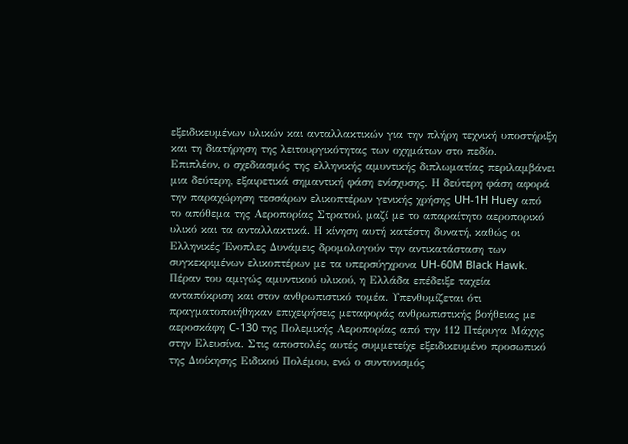εξειδικευμένων υλικών και ανταλλακτικών για την πλήρη τεχνική υποστήριξη και τη διατήρηση της λειτουργικότητας των οχημάτων στο πεδίο.
Επιπλέον, ο σχεδιασμός της ελληνικής αμυντικής διπλωματίας περιλαμβάνει μια δεύτερη, εξαιρετικά σημαντική φάση ενίσχυσης. Η δεύτερη φάση αφορά την παραχώρηση τεσσάρων ελικοπτέρων γενικής χρήσης UH-1H Huey από το απόθεμα της Αεροπορίας Στρατού, μαζί με το απαραίτητο αεροπορικό υλικό και τα ανταλλακτικά. Η κίνηση αυτή κατέστη δυνατή, καθώς οι Ελληνικές Ένοπλες Δυνάμεις δρομολογούν την αντικατάσταση των συγκεκριμένων ελικοπτέρων με τα υπερσύγχρονα UH-60M Black Hawk.
Πέραν του αμιγώς αμυντικού υλικού, η Ελλάδα επέδειξε ταχεία ανταπόκριση και στον ανθρωπιστικό τομέα. Υπενθυμίζεται ότι πραγματοποιήθηκαν επιχειρήσεις μεταφοράς ανθρωπιστικής βοήθειας με αεροσκάφη C-130 της Πολεμικής Αεροπορίας από την 112 Πτέρυγα Μάχης στην Ελευσίνα. Στις αποστολές αυτές συμμετείχε εξειδικευμένο προσωπικό της Διοίκησης Ειδικού Πολέμου, ενώ ο συντονισμός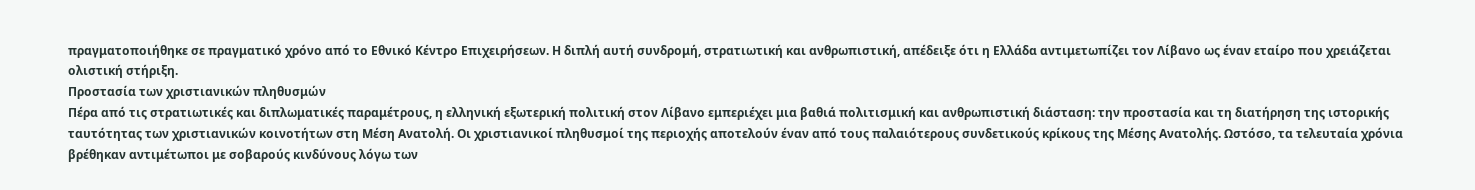πραγματοποιήθηκε σε πραγματικό χρόνο από το Εθνικό Κέντρο Επιχειρήσεων. Η διπλή αυτή συνδρομή, στρατιωτική και ανθρωπιστική, απέδειξε ότι η Ελλάδα αντιμετωπίζει τον Λίβανο ως έναν εταίρο που χρειάζεται ολιστική στήριξη.
Προστασία των χριστιανικών πληθυσμών
Πέρα από τις στρατιωτικές και διπλωματικές παραμέτρους, η ελληνική εξωτερική πολιτική στον Λίβανο εμπεριέχει μια βαθιά πολιτισμική και ανθρωπιστική διάσταση: την προστασία και τη διατήρηση της ιστορικής ταυτότητας των χριστιανικών κοινοτήτων στη Μέση Ανατολή. Οι χριστιανικοί πληθυσμοί της περιοχής αποτελούν έναν από τους παλαιότερους συνδετικούς κρίκους της Μέσης Ανατολής. Ωστόσο, τα τελευταία χρόνια βρέθηκαν αντιμέτωποι με σοβαρούς κινδύνους λόγω των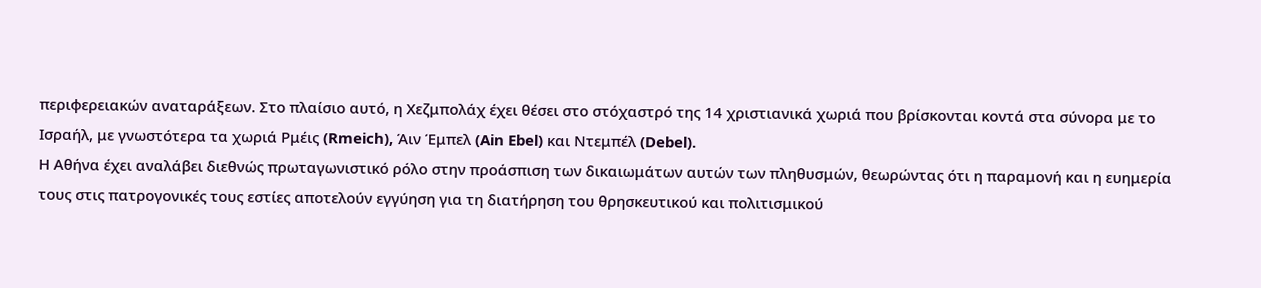περιφερειακών αναταράξεων. Στο πλαίσιο αυτό, η Χεζμπολάχ έχει θέσει στο στόχαστρό της 14 χριστιανικά χωριά που βρίσκονται κοντά στα σύνορα με το Ισραήλ, με γνωστότερα τα χωριά Ρμέις (Rmeich), Άιν Έμπελ (Ain Ebel) και Ντεμπέλ (Debel).
Η Αθήνα έχει αναλάβει διεθνώς πρωταγωνιστικό ρόλο στην προάσπιση των δικαιωμάτων αυτών των πληθυσμών, θεωρώντας ότι η παραμονή και η ευημερία τους στις πατρογονικές τους εστίες αποτελούν εγγύηση για τη διατήρηση του θρησκευτικού και πολιτισμικού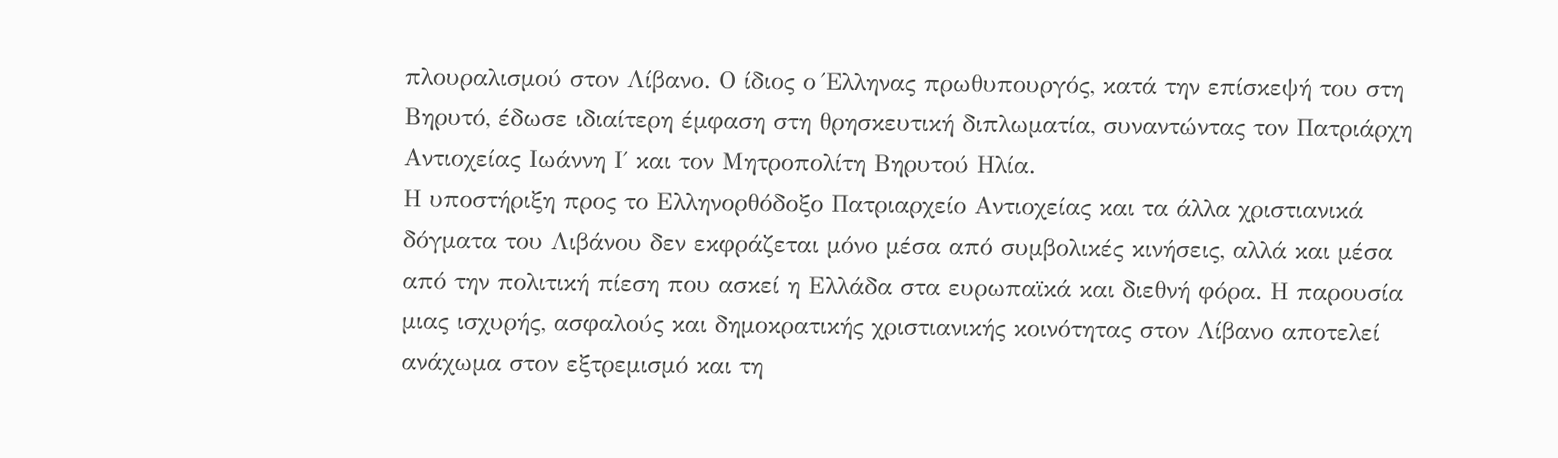πλουραλισμού στον Λίβανο. Ο ίδιος ο Έλληνας πρωθυπουργός, κατά την επίσκεψή του στη Βηρυτό, έδωσε ιδιαίτερη έμφαση στη θρησκευτική διπλωματία, συναντώντας τον Πατριάρχη Αντιοχείας Ιωάννη Ι΄ και τον Μητροπολίτη Βηρυτού Ηλία.
Η υποστήριξη προς το Ελληνορθόδοξο Πατριαρχείο Αντιοχείας και τα άλλα χριστιανικά δόγματα του Λιβάνου δεν εκφράζεται μόνο μέσα από συμβολικές κινήσεις, αλλά και μέσα από την πολιτική πίεση που ασκεί η Ελλάδα στα ευρωπαϊκά και διεθνή φόρα. Η παρουσία μιας ισχυρής, ασφαλούς και δημοκρατικής χριστιανικής κοινότητας στον Λίβανο αποτελεί ανάχωμα στον εξτρεμισμό και τη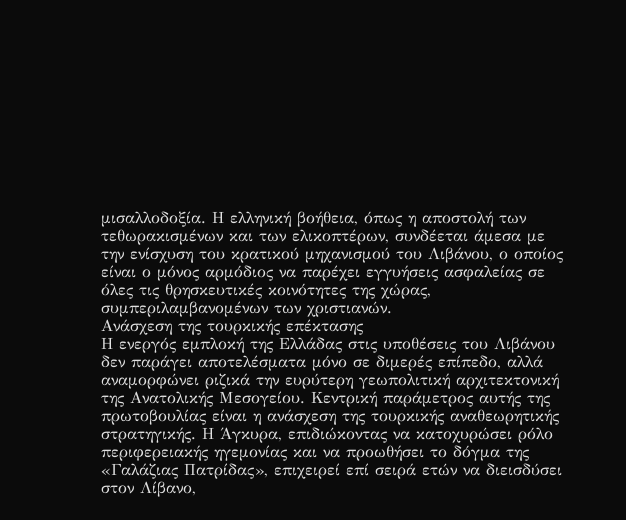μισαλλοδοξία. Η ελληνική βοήθεια, όπως η αποστολή των τεθωρακισμένων και των ελικοπτέρων, συνδέεται άμεσα με την ενίσχυση του κρατικού μηχανισμού του Λιβάνου, ο οποίος είναι ο μόνος αρμόδιος να παρέχει εγγυήσεις ασφαλείας σε όλες τις θρησκευτικές κοινότητες της χώρας, συμπεριλαμβανομένων των χριστιανών.
Ανάσχεση της τουρκικής επέκτασης
Η ενεργός εμπλοκή της Ελλάδας στις υποθέσεις του Λιβάνου δεν παράγει αποτελέσματα μόνο σε διμερές επίπεδο, αλλά αναμορφώνει ριζικά την ευρύτερη γεωπολιτική αρχιτεκτονική της Ανατολικής Μεσογείου. Κεντρική παράμετρος αυτής της πρωτοβουλίας είναι η ανάσχεση της τουρκικής αναθεωρητικής στρατηγικής. Η Άγκυρα, επιδιώκοντας να κατοχυρώσει ρόλο περιφερειακής ηγεμονίας και να προωθήσει το δόγμα της «Γαλάζιας Πατρίδας», επιχειρεί επί σειρά ετών να διεισδύσει στον Λίβανο,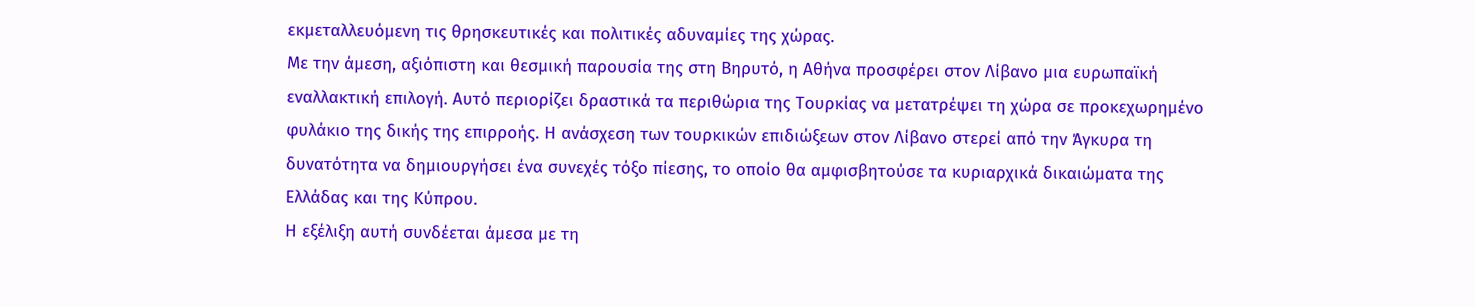εκμεταλλευόμενη τις θρησκευτικές και πολιτικές αδυναμίες της χώρας.
Με την άμεση, αξιόπιστη και θεσμική παρουσία της στη Βηρυτό, η Αθήνα προσφέρει στον Λίβανο μια ευρωπαϊκή εναλλακτική επιλογή. Αυτό περιορίζει δραστικά τα περιθώρια της Τουρκίας να μετατρέψει τη χώρα σε προκεχωρημένο φυλάκιο της δικής της επιρροής. Η ανάσχεση των τουρκικών επιδιώξεων στον Λίβανο στερεί από την Άγκυρα τη δυνατότητα να δημιουργήσει ένα συνεχές τόξο πίεσης, το οποίο θα αμφισβητούσε τα κυριαρχικά δικαιώματα της Ελλάδας και της Κύπρου.
Η εξέλιξη αυτή συνδέεται άμεσα με τη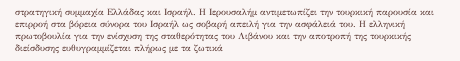στρατηγική συμμαχία Ελλάδας και Ισραήλ. Η Ιερουσαλήμ αντιμετωπίζει την τουρκική παρουσία και επιρροή στα βόρεια σύνορα του Ισραήλ ως σοβαρή απειλή για την ασφάλειά του. Η ελληνική πρωτοβουλία για την ενίσχυση της σταθερότητας του Λιβάνου και την αποτροπή της τουρκικής διείσδυσης ευθυγραμμίζεται πλήρως με τα ζωτικά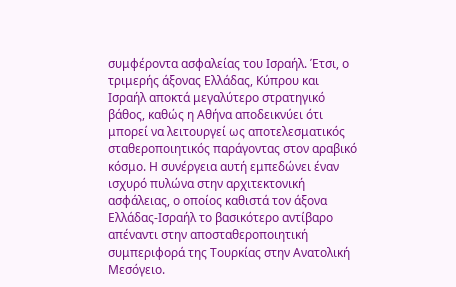συμφέροντα ασφαλείας του Ισραήλ. Έτσι, ο τριμερής άξονας Ελλάδας, Κύπρου και Ισραήλ αποκτά μεγαλύτερο στρατηγικό βάθος, καθώς η Αθήνα αποδεικνύει ότι μπορεί να λειτουργεί ως αποτελεσματικός σταθεροποιητικός παράγοντας στον αραβικό κόσμο. Η συνέργεια αυτή εμπεδώνει έναν ισχυρό πυλώνα στην αρχιτεκτονική ασφάλειας, ο οποίος καθιστά τον άξονα Ελλάδας-Ισραήλ το βασικότερο αντίβαρο απέναντι στην αποσταθεροποιητική συμπεριφορά της Τουρκίας στην Ανατολική Μεσόγειο.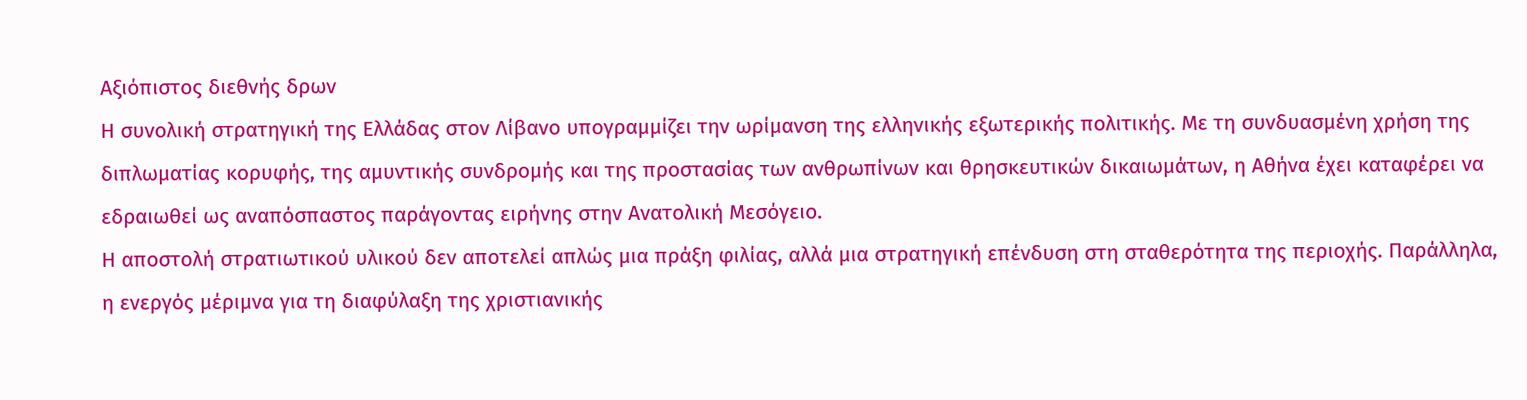Αξιόπιστος διεθνής δρων
Η συνολική στρατηγική της Ελλάδας στον Λίβανο υπογραμμίζει την ωρίμανση της ελληνικής εξωτερικής πολιτικής. Με τη συνδυασμένη χρήση της διπλωματίας κορυφής, της αμυντικής συνδρομής και της προστασίας των ανθρωπίνων και θρησκευτικών δικαιωμάτων, η Αθήνα έχει καταφέρει να εδραιωθεί ως αναπόσπαστος παράγοντας ειρήνης στην Ανατολική Μεσόγειο.
Η αποστολή στρατιωτικού υλικού δεν αποτελεί απλώς μια πράξη φιλίας, αλλά μια στρατηγική επένδυση στη σταθερότητα της περιοχής. Παράλληλα, η ενεργός μέριμνα για τη διαφύλαξη της χριστιανικής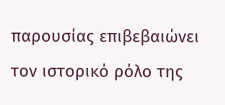παρουσίας επιβεβαιώνει τον ιστορικό ρόλο της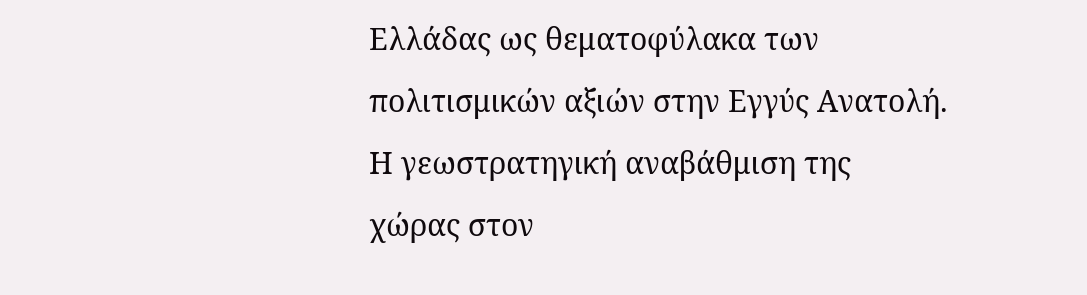Ελλάδας ως θεματοφύλακα των πολιτισμικών αξιών στην Εγγύς Ανατολή. Η γεωστρατηγική αναβάθμιση της χώρας στον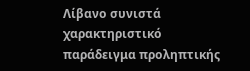Λίβανο συνιστά χαρακτηριστικό παράδειγμα προληπτικής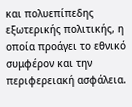και πολυεπίπεδης εξωτερικής πολιτικής, η οποία προάγει το εθνικό συμφέρον και την περιφερειακή ασφάλεια.